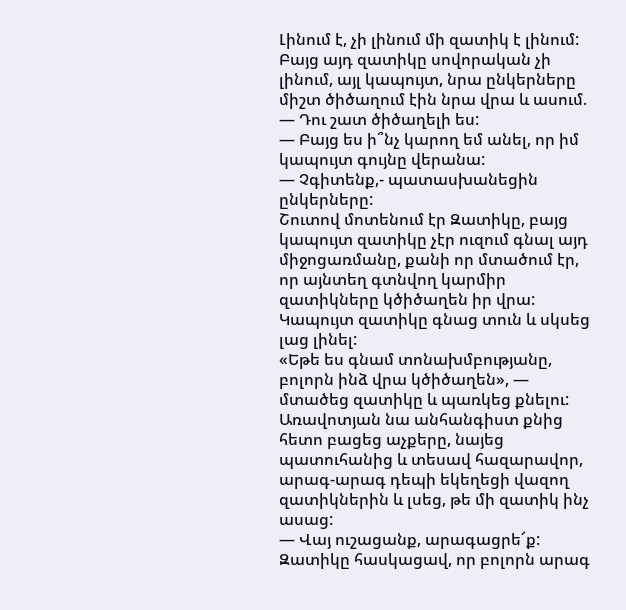Լինում է, չի լինում մի զատիկ է լինում: Բայց այդ զատիկը սովորական չի լինում, այլ կապույտ, նրա ընկերները միշտ ծիծաղում էին նրա վրա և ասում.
— Դու շատ ծիծաղելի ես:
— Բայց ես ի՞նչ կարող եմ անել, որ իմ կապույտ գույնը վերանա:
— Չգիտենք,- պատասխանեցին ընկերները:
Շուտով մոտենում էր Զատիկը, բայց կապույտ զատիկը չէր ուզում գնալ այդ միջոցառմանը, քանի որ մտածում էր, որ այնտեղ գտնվող կարմիր զատիկները կծիծաղեն իր վրա: Կապույտ զատիկը գնաց տուն և սկսեց լաց լինել:
«Եթե ես գնամ տոնախմբությանը, բոլորն ինձ վրա կծիծաղեն», — մտածեց զատիկը և պառկեց քնելու:
Առավոտյան նա անհանգիստ քնից հետո բացեց աչքերը, նայեց պատուհանից և տեսավ հազարավոր, արագ-արագ դեպի եկեղեցի վազող զատիկներին և լսեց, թե մի զատիկ ինչ ասաց:
— Վայ ուշացանք, արագացրե՜ք:
Զատիկը հասկացավ, որ բոլորն արագ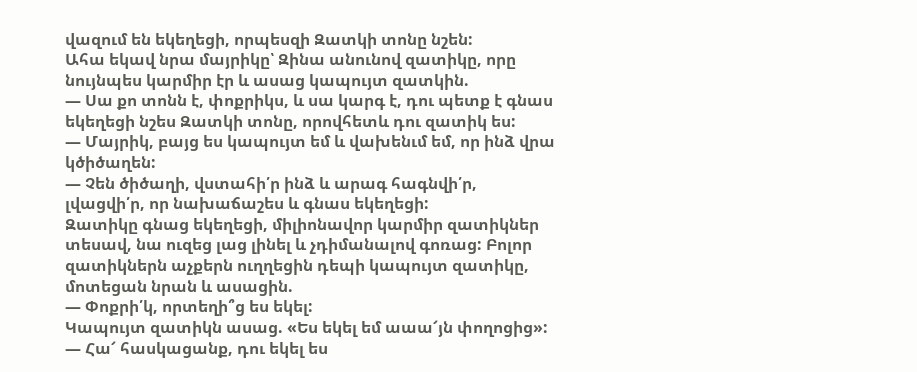վազում են եկեղեցի, որպեսզի Զատկի տոնը նշեն:
Ահա եկավ նրա մայրիկը՝ Զինա անունով զատիկը, որը նույնպես կարմիր էր և ասաց կապույտ զատկին.
— Սա քո տոնն է, փոքրիկս, և սա կարգ է, դու պետք է գնաս եկեղեցի նշես Զատկի տոնը, որովհետև դու զատիկ ես:
— Մայրիկ, բայց ես կապույտ եմ և վախենւմ եմ, որ ինձ վրա կծիծաղեն:
— Չեն ծիծաղի, վստահի՛ր ինձ և արագ հագնվի՛ր, լվացվի՛ր, որ նախաճաշես և գնաս եկեղեցի:
Զատիկը գնաց եկեղեցի, միլիոնավոր կարմիր զատիկներ տեսավ, նա ուզեց լաց լինել և չդիմանալով գոռաց: Բոլոր զատիկներն աչքերն ուղղեցին դեպի կապույտ զատիկը, մոտեցան նրան և ասացին.
— Փոքրի՛կ, որտեղի՞ց ես եկել:
Կապույտ զատիկն ասաց. «Ես եկել եմ աաա՜յն փողոցից»:
— Հա՜ հասկացանք, դու եկել ես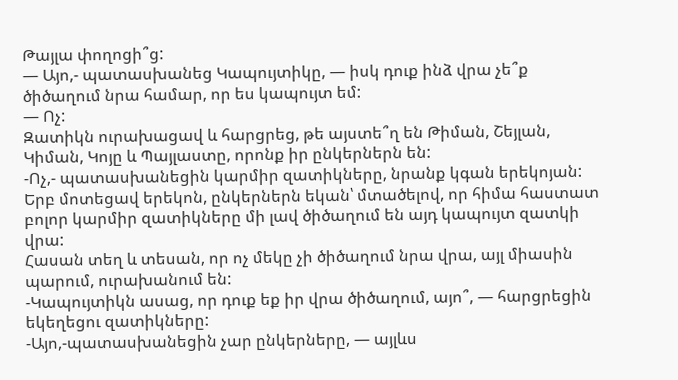Թայլա փողոցի՞ց:
— Այո,- պատասխանեց Կապույտիկը, — իսկ դուք ինձ վրա չե՞ք ծիծաղում նրա համար, որ ես կապույտ եմ:
— Ոչ:
Զատիկն ուրախացավ և հարցրեց, թե այստե՞ղ են Թիման, Շեյլան, Կիման, Կոյը և Պայլաստը, որոնք իր ընկերներն են:
-Ոչ,- պատասխանեցին կարմիր զատիկները, նրանք կգան երեկոյան:
Երբ մոտեցավ երեկոն, ընկերներն եկան՝ մտածելով, որ հիմա հաստատ բոլոր կարմիր զատիկները մի լավ ծիծաղում են այդ կապույտ զատկի վրա:
Հասան տեղ և տեսան, որ ոչ մեկը չի ծիծաղում նրա վրա, այլ միասին պարում, ուրախանում են:
-Կապույտիկն ասաց, որ դուք եք իր վրա ծիծաղում, այո՞, — հարցրեցին եկեղեցու զատիկները:
-Այո,-պատասխանեցին չար ընկերները, — այլևս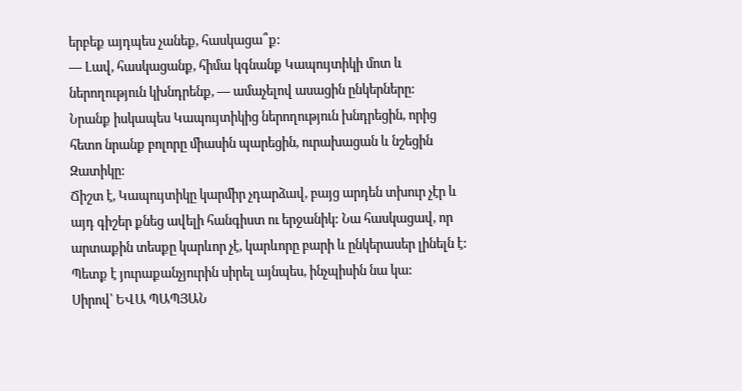երբեք այդպես չանեք, հասկացա՞ք:
— Լավ, հասկացանք, հիմա կգնանք Կապույտիկի մոտ և ներողություն կխնդրենք, — ամաչելով ասացին ընկերները:
Նրանք իսկապես Կապույտիկից ներողություն խնդրեցին, որից հետո նրանք բոլորը միասին պարեցին, ուրախացան և նշեցին Զատիկը:
Ճիշտ է, Կապույտիկը կարմիր չդարձավ, բայց արդեն տխուր չէր և այդ գիշեր քնեց ավելի հանգիստ ու երջանիկ: Նա հասկացավ, որ արտաքին տեսքը կարևոր չէ, կարևորը բարի և ընկերասեր լինելն է: Պետք է յուրաքանչյուրին սիրել այնպես, ինչպիսին նա կա:
Սիրով՝ ԵՎԱ ՊԱՊՅԱՆ